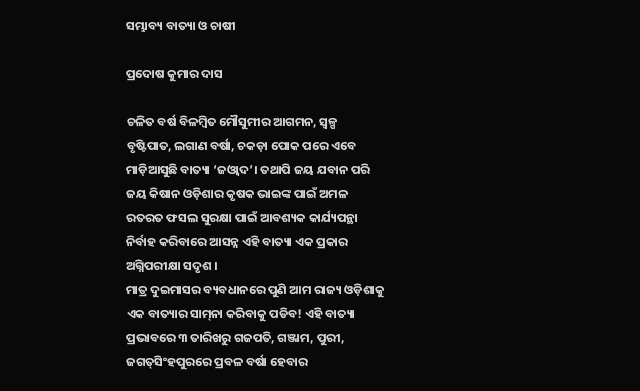ସମ୍ଭାବ୍ୟ ବାତ୍ୟା ଓ ଚାଷୀ

ପ୍ରଦୋଷ କୁମାର ଦାସ

ଚଳିତ ବର୍ଷ ବିଳମ୍ବିତ ମୌସୁମୀର ଆଗମନ, ସ୍ବଳ୍ପ ବୃଷ୍ଟିପାତ, ଲଗାଣ ବର୍ଷା, ଚକଡ଼ା ପୋକ ପରେ ଏବେ ମାଡ଼ିଆସୁଛି ବାତ୍ୟା ‘ଜଓ୍ବାଦ’। ତଥାପି ଜୟ ଯବାନ ପରି ଜୟ କିଷାନ ଓଡ଼ିଶାର କୃଷକ ଭାଇଙ୍କ ପାଇଁ ଅମଳ ରତରତ ଫସଲ ସୁରକ୍ଷା ପାଇଁ ଆବଶ୍ୟକ କାର୍ଯ୍ୟପନ୍ଥା ନିର୍ବାହ କରିବାରେ ଆସନ୍ନ ଏହି ବାତ୍ୟା ଏକ ପ୍ରକାର ଅଗ୍ନିପରୀକ୍ଷା ସଦୃଶ ।
ମାତ୍ର ଦୁଇମାସର ବ୍ୟବଧାନରେ ପୁଣି ଆମ ରାଜ୍ୟ ଓଡ଼ିଶାକୁ ଏକ ବାତ୍ୟାର ସାମ୍‌ନା କରିବାକୁ ପଡିବ! ଏହି ବାତ୍ୟା ପ୍ରଭାବରେ ୩ ତାରିଖରୁ ଗଜପତି, ଗଞ୍ଜାମ, ପୁରୀ, ଜଗତ୍‌ସିଂହପୁରରେ ପ୍ରବଳ ବର୍ଷା ହେବାର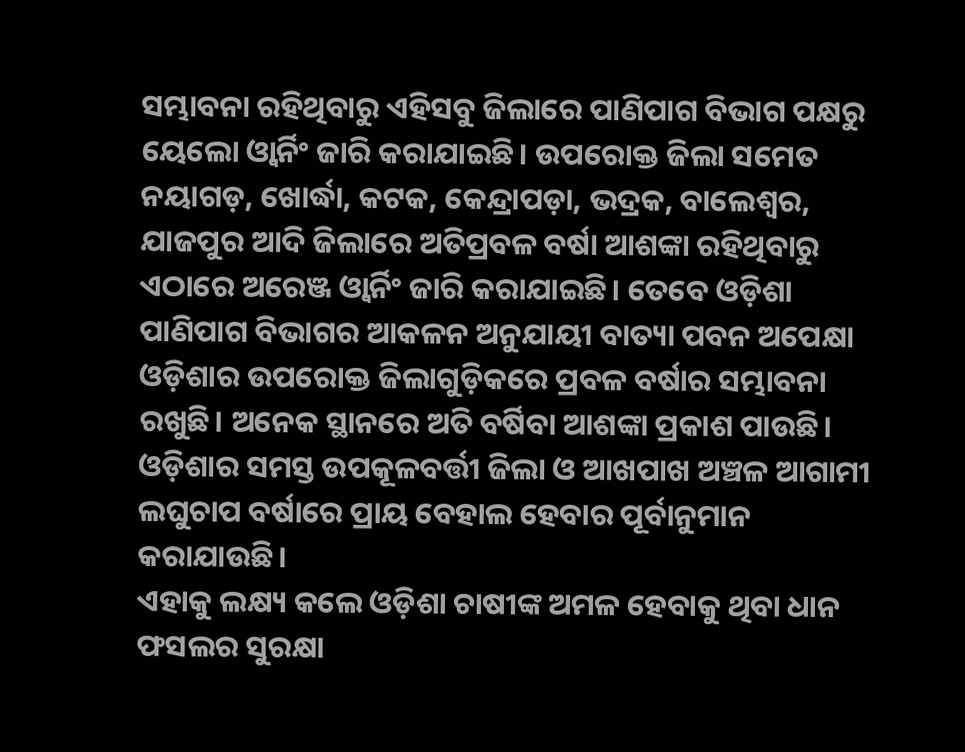ସମ୍ଭାବନା ରହିଥିବାରୁ ଏହିସବୁ ଜିଲାରେ ପାଣିପାଗ ବିଭାଗ ପକ୍ଷରୁ ୟେଲୋ ଓ୍ବାର୍ନିଂ ଜାରି କରାଯାଇଛି। ଉପରୋକ୍ତ ଜିଲା ସମେତ ନୟାଗଡ଼, ଖୋର୍ଦ୍ଧା, କଟକ, କେନ୍ଦ୍ରାପଡ଼ା, ଭଦ୍ରକ, ବାଲେଶ୍ବର, ଯାଜପୁର ଆଦି ଜିଲାରେ ଅତିପ୍ରବଳ ବର୍ଷା ଆଶଙ୍କା ରହିଥିବାରୁ ଏଠାରେ ଅରେଞ୍ଜ ଓ୍ବାର୍ନିଂ ଜାରି କରାଯାଇଛି। ତେବେ ଓଡ଼ିଶା ପାଣିପାଗ ବିଭାଗର ଆକଳନ ଅନୁଯାୟୀ ବାତ୍ୟା ପବନ ଅପେକ୍ଷା ଓଡ଼ିଶାର ଉପରୋକ୍ତ ଜିଲାଗୁଡ଼ିକରେ ପ୍ରବଳ ବର୍ଷାର ସମ୍ଭାବନା ରଖୁଛି। ଅନେକ ସ୍ଥାନରେ ଅତି ବର୍ଷିବା ଆଶଙ୍କା ପ୍ରକାଶ ପାଉଛି। ଓଡ଼ିଶାର ସମସ୍ତ ଉପକୂଳବର୍ତ୍ତୀ ଜିଲା ଓ ଆଖପାଖ ଅଞ୍ଚଳ ଆଗାମୀ ଲଘୁଚାପ ବର୍ଷାରେ ପ୍ରାୟ ବେହାଲ ହେବାର ପୂର୍ବାନୁମାନ କରାଯାଉଛି।
ଏହାକୁ ଲକ୍ଷ୍ୟ କଲେ ଓଡ଼ିଶା ଚାଷୀଙ୍କ ଅମଳ ହେବାକୁ ଥିବା ଧାନ ଫସଲର ସୁରକ୍ଷା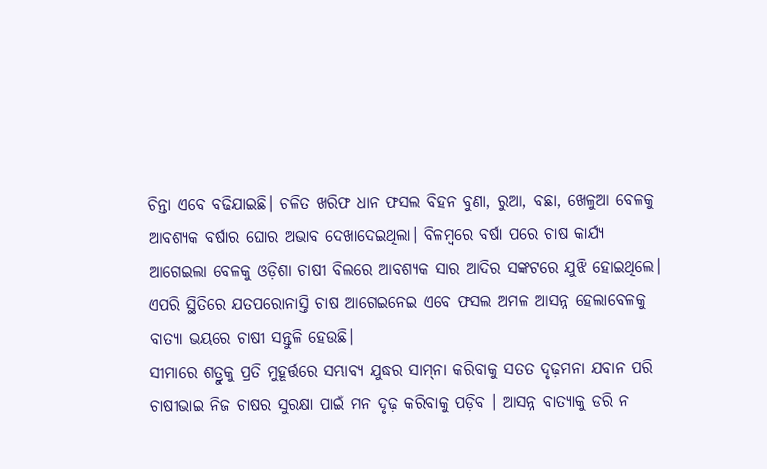ଚିନ୍ତା ଏବେ ବଢିଯାଇଛି। ଚଳିତ ଖରିଫ ଧାନ ଫସଲ ବିହନ ବୁଣା, ରୁଆ, ବଛା, ଖେଳୁଆ ବେଳକୁ ଆବଶ୍ୟକ ବର୍ଷାର ଘୋର ଅଭାବ ଦେଖାଦେଇଥିଲା। ବିଳମ୍ବରେ ବର୍ଷା ପରେ ଚାଷ କାର୍ଯ୍ୟ ଆଗେଇଲା ବେଳକୁ ଓଡ଼ିଶା ଚାଷୀ ବିଲରେ ଆବଶ୍ୟକ ସାର ଆଦିର ସଙ୍କଟରେ ଯୁଝି ହୋଇଥିଲେ। ଏପରି ସ୍ଥିତିରେ ଯତପରୋନାସ୍ତି ଚାଷ ଆଗେଇନେଇ ଏବେ ଫସଲ ଅମଳ ଆସନ୍ନ ହେଲାବେଳକୁ ବାତ୍ୟା ଭୟରେ ଚାଷୀ ସନ୍ତୁଳି ହେଉଛି।
ସୀମାରେ ଶତ୍ରୁକୁ ପ୍ରତି ମୁହୂର୍ତ୍ତରେ ସମ୍ଭାବ୍ୟ ଯୁଦ୍ଧର ସାମ୍‌ନା କରିବାକୁ ସତତ ଦୃଢ଼ମନା ଯବାନ ପରି ଚାଷୀଭାଇ ନିଜ ଚାଷର ସୁରକ୍ଷା ପାଇଁ ମନ ଦୃଢ଼ କରିବାକୁ ପଡ଼ିବ । ଆସନ୍ନ ବାତ୍ୟାକୁ ଡରି ନ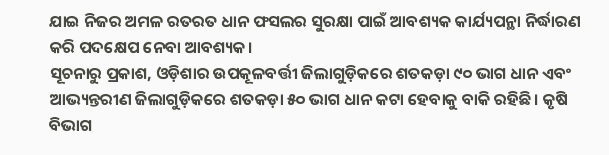ଯାଇ ନିଜର ଅମଳ ରତରତ ଧାନ ଫସଲର ସୁରକ୍ଷା ପାଇଁ ଆବଶ୍ୟକ କାର୍ଯ୍ୟପନ୍ଥା ନିର୍ଦ୍ଧାରଣ କରି ପଦକ୍ଷେପ ନେବା ଆବଶ୍ୟକ।
ସୂଚନାରୁ ପ୍ରକାଶ, ଓଡ଼ିଶାର ଉପକୂଳବର୍ତ୍ତୀ ଜିଲାଗୁଡ଼ିକରେ ଶତକଡ଼ା ୯୦ ଭାଗ ଧାନ ଏବଂ ଆଭ୍ୟନ୍ତରୀଣ ଜିଲାଗୁଡ଼ିକରେ ଶତକଡ଼ା ୫୦ ଭାଗ ଧାନ କଟା ହେବାକୁ ବାକି ରହିଛି। କୃଷି ବିଭାଗ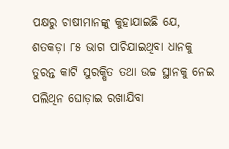ପକ୍ଷରୁ ଚାଷୀମାନଙ୍କୁ କୁହାଯାଇଛି ଯେ, ଶତକଡ଼ା ୮୫ ଭାଗ ପାଚିଯାଇଥିବା ଧାନକୁ ତୁରନ୍ତ କାଟି ସୁରକ୍ଷିତ ତଥା ଉଚ୍ଚ ସ୍ଥାନକୁ ନେଇ ପଲିଥିନ ଘୋଡ଼ାଇ ରଖାଯିବା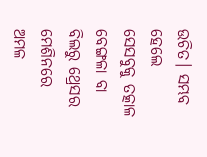ଉଚିତ। ସମ୍ଭବ ହେଲେ ସେସବୁକୁ ତତ୍କାଳ ବେଙ୍ଗଳା ବା ବିଲରୁ ଥ୍ରେସର ମେଶିନରେ ଅମଳ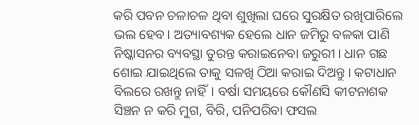କରି ପବନ ଚଳାଚଳ ଥିବା ଶୁଖିଲା ଘରେ ସୁରକ୍ଷିତ ରଖିପାରିଲେ ଭଲ ହେବ। ଅତ୍ୟାବଶ୍ୟକ ହେଲେ ଧାନ ଜମିରୁ ବଳକା ପାଣି ନିଷ୍କାସନର ବ୍ୟବସ୍ଥା ତୁରନ୍ତ କରାଇନେବା ଜରୁରୀ। ଧାନ ଗଛ ଶୋଇ ଯାଇଥିଲେ ତାକୁ ସଳଖି ଠିଆ କରାଇ ଦିଅନ୍ତୁ। କଟାଧାନ ବିଲରେ ରଖନ୍ତୁ ନାହିଁ। ବର୍ଷା ସମୟରେ କୌଣସି କୀଟନାଶକ ସିଞ୍ଚନ ନ କରି ମୁଗ, ବିରି, ପନିପରିବା ଫସଲ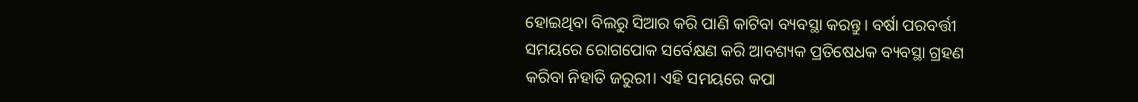ହୋଇଥିବା ବିଲରୁ ସିଆର କରି ପାଣି କାଟିବା ବ୍ୟବସ୍ଥା କରନ୍ତୁ। ବର୍ଷା ପରବର୍ତ୍ତୀ ସମୟରେ ରୋଗପୋକ ସର୍ବେକ୍ଷଣ କରି ଆବଶ୍ୟକ ପ୍ରତିଷେଧକ ବ୍ୟବସ୍ଥା ଗ୍ରହଣ କରିବା ନିହାତି ଜରୁରୀ। ଏହି ସମୟରେ କପା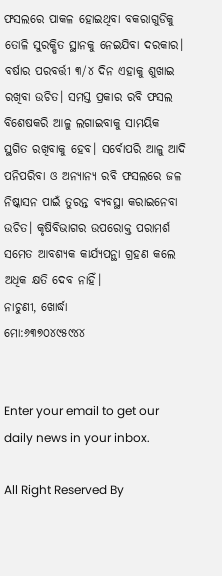ଫସଲରେ ପାକଳ ହୋଇଥିବା ବକରାଗୁଡିକୁ ତୋଳି ସୁରକ୍ଷିତ ସ୍ଥାନକୁ ନେଇଯିବା ଦରକାର। ବର୍ଷାର ପରବର୍ତ୍ତୀ ୩/୪ ଦିନ ଏହାକୁ ଶୁଖାଇ ରଖିବା ଉଚିତ। ସମସ୍ତ ପ୍ରକାର ରବି ଫସଲ ବିଶେଷକରି ଆଳୁ ଲଗାଇବାକୁ ସାମୟିକ ସ୍ଥଗିତ ରଖିବାକୁ ହେବ। ସର୍ବୋପରି ଆଳୁ ଆଦି ପନିପରିବା ଓ ଅନ୍ୟାନ୍ୟ ରବି ଫସଲରେ ଜଳ ନିଷ୍କାସନ ପାଇଁ ତୁରନ୍ତ ବ୍ୟବସ୍ଥା କରାଇନେବା ଉଚିତ। କୃଷିବିଭାଗର ଉପରୋକ୍ତ ପରାମର୍ଶ ସମେତ ଆବଶ୍ୟକ କାର୍ଯ୍ୟପନ୍ଥା ଗ୍ରହଣ କଲେ ଅଧିକ କ୍ଷତି ଦେବ ନାହିଁ।
ନାଚୁଣୀ, ଖୋର୍ଦ୍ଧା
ମୋ:୬୩୭୦୪୯୫୯୪୪


Enter your email to get our daily news in your inbox.

All Right Reserved By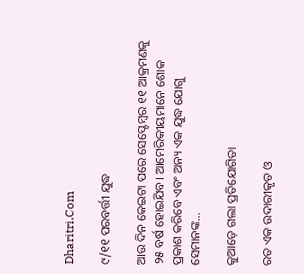Dharitri.Com

୯/୧୧ ପରବର୍ତ୍ତୀ ଯୁଦ୍ଧ

ଆଉ ଦିନ କେଇଟା ପରେ ସେପ୍ଟେମ୍ୱର ୧୧ ଆକ୍ରମଣକୁ ୨୫ ବର୍ଷ ହୋଇଯିବ। ଆମେରିକୀୟମାନେ ଶୋକ ପ୍ରକାଶ କରିବେ ଏବଂ ଅନ୍ୟ ଏକ ଯୁଦ୍ଧ ଯୋଗୁ ସେମାନଙ୍କ…

କୁଆଡ଼େ ଗଲା ପ୍ରତିଯୋଗିତା

ରତ ଏକ ଉଦାରୀକୃତ ଓ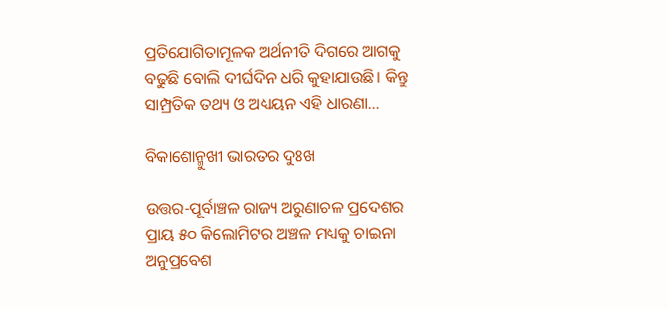ପ୍ରତିଯୋଗିତାମୂଳକ ଅର୍ଥନୀତି ଦିଗରେ ଆଗକୁ ବଢୁଛି ବୋଲି ଦୀର୍ଘଦିନ ଧରି କୁହାଯାଉଛି। କିନ୍ତୁ ସାମ୍ପ୍ରତିକ ତଥ୍ୟ ଓ ଅଧ୍ୟୟନ ଏହି ଧାରଣା…

ବିକାଶୋନ୍ମୁଖୀ ଭାରତର ଦୁଃଖ

ଉତ୍ତର-ପୂର୍ବାଞ୍ଚଳ ରାଜ୍ୟ ଅରୁଣାଚଳ ପ୍ରଦେଶର ପ୍ରାୟ ୫୦ କିଲୋମିଟର ଅଞ୍ଚଳ ମଧ୍ୟକୁ ଚାଇନା ଅନୁପ୍ରବେଶ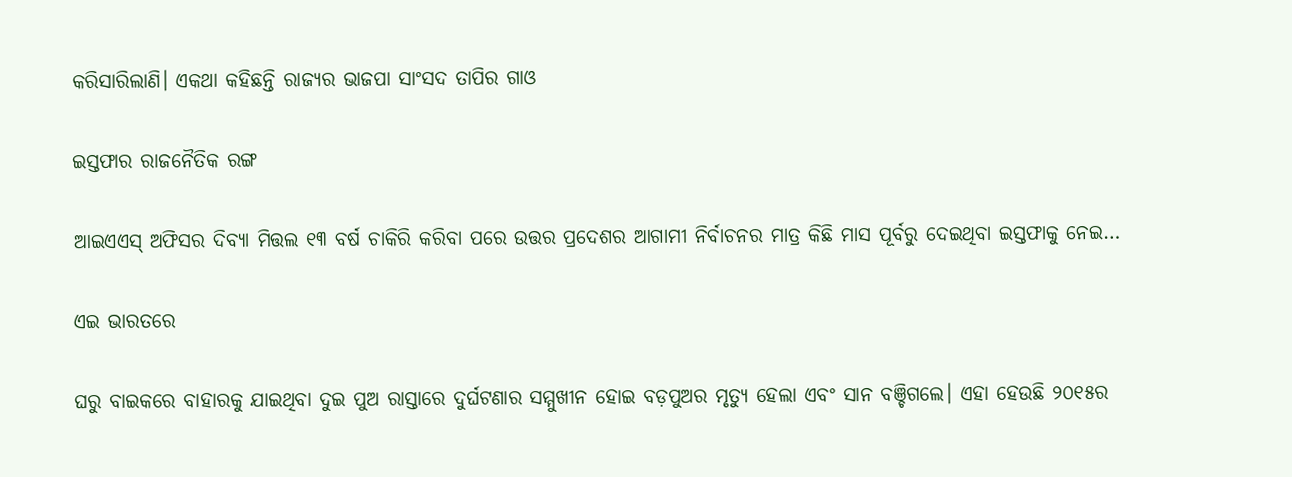କରିସାରିଲାଣି। ଏକଥା କହିଛନ୍ତି ରାଜ୍ୟର ଭାଜପା ସାଂସଦ ତାପିର ଗାଓ

ଇସ୍ତଫାର ରାଜନୈତିକ ରଙ୍ଗ

ଆଇଏଏସ୍‌ ଅଫିସର ଦିବ୍ୟା ମିତ୍ତଲ ୧୩ ବର୍ଷ ଚାକିରି କରିବା ପରେ ଉତ୍ତର ପ୍ରଦେଶର ଆଗାମୀ ନିର୍ବାଚନର ମାତ୍ର କିଛି ମାସ ପୂର୍ବରୁ ଦେଇଥିବା ଇସ୍ତଫାକୁ ନେଇ…

ଏଇ ଭାରତରେ

ଘରୁ ବାଇକରେ ବାହାରକୁ ଯାଇଥିବା ଦୁଇ ପୁଅ ରାସ୍ତାରେ ଦୁର୍ଘଟଣାର ସମ୍ମୁଖୀନ ହୋଇ ବଡ଼ପୁଅର ମୃତ୍ୟୁ ହେଲା ଏବଂ ସାନ ବଞ୍ଚିଗଲେ। ଏହା ହେଉଛି ୨୦୧୫ର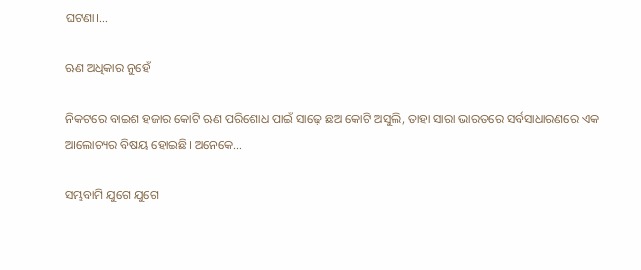ଘଟଣା।…

ଋଣ ଅଧିକାର ନୁହେଁ

ନିକଟରେ ବାଇଶ ହଜାର କୋଟି ଋଣ ପରିଶୋଧ ପାଇଁ ସାଢ଼େ ଛଅ କୋଟି ଅସୁଲି, ତାହା ସାରା ଭାରତରେ ସର୍ବସାଧାରଣରେ ଏକ ଆଲୋଚ୍ୟର ବିଷୟ ହୋଇଛି। ଅନେକେ…

ସମ୍ଭବାମି ଯୁଗେ ଯୁଗେ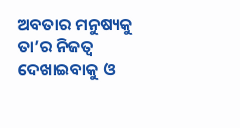ଅବତାର ମନୁଷ୍ୟକୁ ତା’ର ନିଜତ୍ୱ ଦେଖାଇବାକୁ ଓ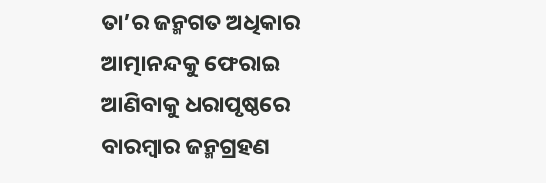ତା’ର ଜନ୍ମଗତ ଅଧିକାର ଆତ୍ମାନନ୍ଦକୁ ଫେରାଇ ଆଣିବାକୁ ଧରାପୃଷ୍ଠରେ ବାରମ୍ବାର ଜନ୍ମଗ୍ରହଣ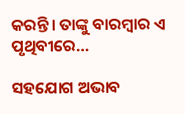କରନ୍ତି। ତାଙ୍କୁ ବାରମ୍ବାର ଏ ପୃଥିବୀରେ…

ସହଯୋଗ ଅଭାବ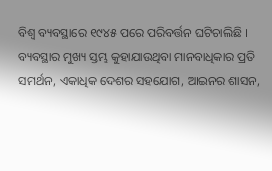ବିଶ୍ୱ ବ୍ୟବସ୍ଥାରେ ୧୯୪୫ ପରେ ପରିବର୍ତ୍ତନ ଘଟିଚାଲିଛି । ବ୍ୟବସ୍ଥାର ମୁଖ୍ୟ ସ୍ତମ୍ଭ କୁହାଯାଉଥିବା ମାନବାଧିକାର ପ୍ରତି ସମର୍ଥନ, ଏକାଧିକ ଦେଶର ସହଯୋଗ, ଆଇନର ଶାସନ,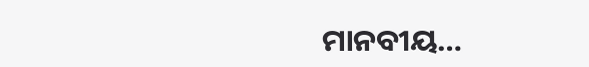ମାନବୀୟ…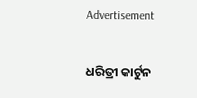Advertisement

ଧରିତ୍ରୀ କାର୍ଟୁନ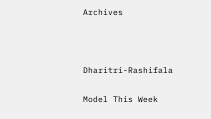Archives



Dharitri-Rashifala

Model This Week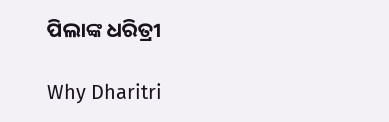ପିଲାଙ୍କ ଧରିତ୍ରୀ

Why Dharitri